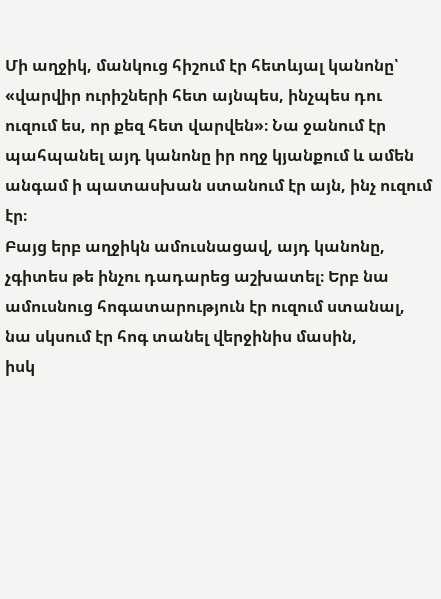Մի աղջիկ, մանկուց հիշում էր հետևյալ կանոնը՝ «վարվիր ուրիշների հետ այնպես, ինչպես դու ուզում ես, որ քեզ հետ վարվեն»։ Նա ջանում էր պահպանել այդ կանոնը իր ողջ կյանքում և ամեն անգամ ի պատասխան ստանում էր այն, ինչ ուզում էր։
Բայց երբ աղջիկն ամուսնացավ, այդ կանոնը, չգիտես թե ինչու դադարեց աշխատել։ Երբ նա ամուսնուց հոգատարություն էր ուզում ստանալ, նա սկսում էր հոգ տանել վերջինիս մասին,
իսկ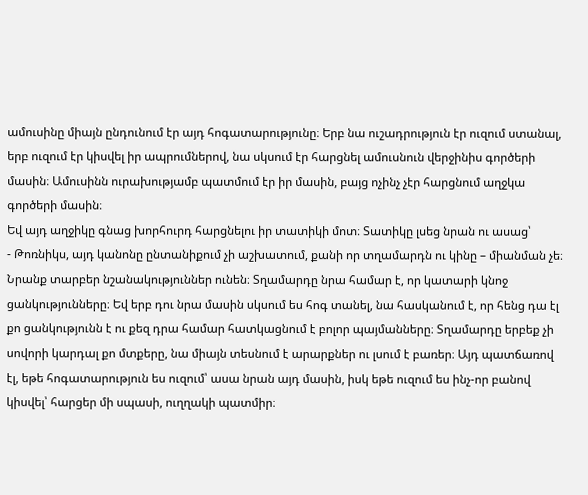ամուսինը միայն ընդունում էր այդ հոգատարությունը։ Երբ նա ուշադրություն էր ուզում ստանալ, երբ ուզում էր կիսվել իր ապրումներով, նա սկսում էր հարցնել ամուսնուն վերջինիս գործերի մասին։ Ամուսինն ուրախությամբ պատմում էր իր մասին, բայց ոչինչ չէր հարցնում աղջկա գործերի մասին։
Եվ այդ աղջիկը գնաց խորհուրդ հարցնելու իր տատիկի մոտ։ Տատիկը լսեց նրան ու ասաց՝
- Թոռնիկս, այդ կանոնը ընտանիքում չի աշխատում, քանի որ տղամարդն ու կինը – միանման չե։ Նրանք տարբեր նշանակություններ ունեն։ Տղամարդը նրա համար է, որ կատարի կնոջ ցանկությունները։ Եվ երբ դու նրա մասին սկսում ես հոգ տանել, նա հասկանում է, որ հենց դա էլ քո ցանկությունն է ու քեզ դրա համար հատկացնում է բոլոր պայմանները։ Տղամարդը երբեք չի սովորի կարդալ քո մտքերը, նա միայն տեսնում է արարքներ ու լսում է բառեր։ Այդ պատճառով էլ, եթե հոգատարություն ես ուզում՝ ասա նրան այդ մասին, իսկ եթե ուզում ես ինչ-որ բանով կիսվել՝ հարցեր մի սպասի, ուղղակի պատմիր։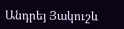Անդրեյ Յակուշև